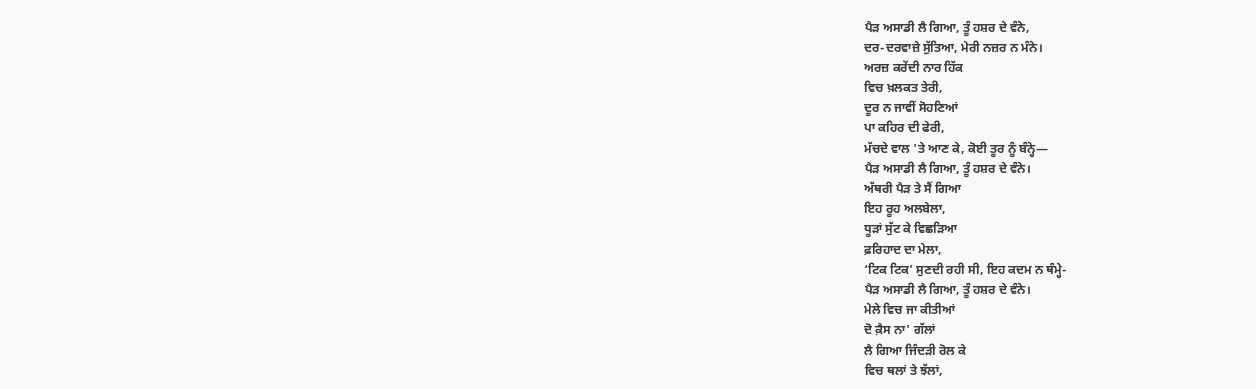ਪੈੜ ਅਸਾਡੀ ਲੈ ਗਿਆ, ਤੂੰ ਹਸ਼ਰ ਦੇ ਵੰਨੇ,
ਦਰ-ਦਰਵਾਜ਼ੇ ਸੁੱਤਿਆ, ਮੇਰੀ ਨਜ਼ਰ ਨ ਮੰਨੇ।
ਅਰਜ਼ ਕਰੇਂਦੀ ਨਾਰ ਹਿੱਕ
ਵਿਚ ਖ਼ਲਕਤ ਤੇਰੀ,
ਦੂਰ ਨ ਜਾਵੀਂ ਸੋਹਣਿਆਂ
ਪਾ ਕਹਿਰ ਦੀ ਫੇਰੀ,
ਮੱਚਦੇ ਵਾਲ 'ਤੇ ਆਣ ਕੇ, ਕੋਈ ਤੂਰ ਨੂੰ ਬੰਨ੍ਹੇ—
ਪੈੜ ਅਸਾਡੀ ਲੈ ਗਿਆ, ਤੂੰ ਹਸ਼ਰ ਦੇ ਵੰਨੇ।
ਅੱਥਰੀ ਪੈੜ ਤੇ ਸੈਂ ਗਿਆ
ਇਹ ਰੂਹ ਅਲਬੇਲਾ,
ਧੂੜਾਂ ਸੁੱਟ ਕੇ ਵਿਛੜਿਆ
ਫ਼ਰਿਹਾਦ ਦਾ ਮੇਲਾ,
‘ਟਿਕ ਟਿਕ’ ਸੁਣਦੀ ਰਹੀ ਸੀ, ਇਹ ਕਦਮ ਨ ਥੰਮ੍ਹੇ-
ਪੈੜ ਅਸਾਡੀ ਲੈ ਗਿਆ, ਤੂੰ ਹਸ਼ਰ ਦੇ ਵੰਨੇ।
ਮੇਲੇ ਵਿਚ ਜਾ ਕੀਤੀਆਂ
ਦੋ ਕ਼ੈਸ ਨਾ' ਗੱਲਾਂ
ਲੈ ਗਿਆ ਜਿੰਦੜੀ ਰੋਲ ਕੇ
ਵਿਚ ਥਲਾਂ ਤੇ ਝੱਲਾਂ,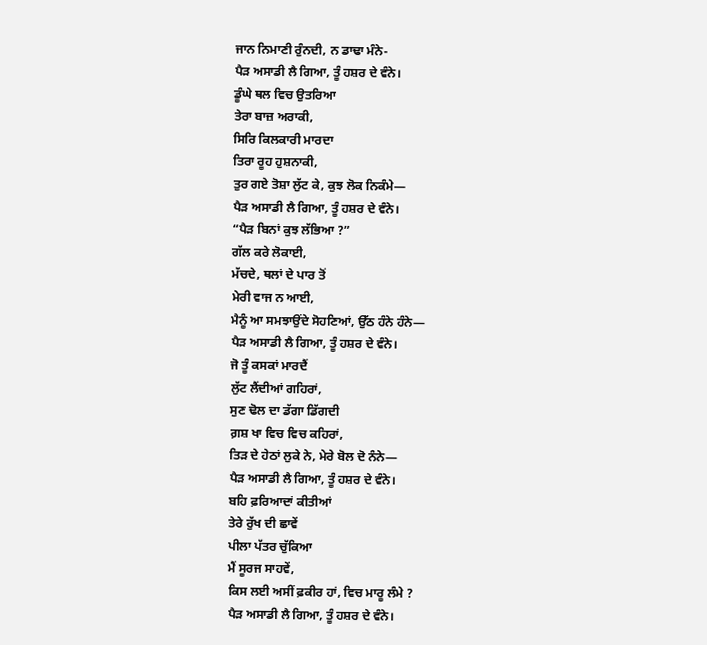ਜਾਨ ਨਿਮਾਣੀ ਰੁੰਨਦੀ, ਨ ਡਾਢਾ ਮੰਨੇ-
ਪੈੜ ਅਸਾਡੀ ਲੈ ਗਿਆ, ਤੂੰ ਹਸ਼ਰ ਦੇ ਵੰਨੇ।
ਡੂੰਘੇ ਥਲ ਵਿਚ ਉਤਰਿਆ
ਤੇਰਾ ਬਾਜ਼ ਅਰਾਕੀ,
ਸਿਰਿ ਕਿਲਕਾਰੀ ਮਾਰਦਾ
ਤਿਰਾ ਰੂਹ ਹੁਸ਼ਨਾਕੀ,
ਤੁਰ ਗਏ ਤੋਸ਼ਾ ਲੁੱਟ ਕੇ, ਕੁਝ ਲੋਕ ਨਿਕੰਮੇ—
ਪੈੜ ਅਸਾਡੀ ਲੈ ਗਿਆ, ਤੂੰ ਹਸ਼ਰ ਦੇ ਵੰਨੇ।
“ਪੈੜ ਬਿਨਾਂ ਕੁਝ ਲੱਭਿਆ ?”
ਗੱਲ ਕਰੇ ਲੋਕਾਈ,
ਮੱਚਦੇ, ਥਲਾਂ ਦੇ ਪਾਰ ਤੋਂ
ਮੇਰੀ ਵਾਜ ਨ ਆਈ,
ਮੈਨੂੰ ਆ ਸਮਝਾਉਂਦੇ ਸੋਹਣਿਆਂ, ਉੱਠ ਹੰਨੇ ਹੰਨੇ—
ਪੈੜ ਅਸਾਡੀ ਲੈ ਗਿਆ, ਤੂੰ ਹਸ਼ਰ ਦੇ ਵੰਨੇ।
ਜੋ ਤੂੰ ਕਸਕਾਂ ਮਾਰਦੈਂ
ਲੁੱਟ ਲੈਂਦੀਆਂ ਗਹਿਰਾਂ,
ਸੁਣ ਢੋਲ ਦਾ ਡੱਗਾ ਡਿੱਗਦੀ
ਗ਼ਸ਼ ਖਾ ਵਿਚ ਵਿਚ ਕਹਿਰਾਂ,
ਤਿੜ ਦੇ ਹੇਠਾਂ ਲੁਕੇ ਨੇ, ਮੇਰੇ ਬੋਲ ਦੋ ਨੰਨੇ—
ਪੈੜ ਅਸਾਡੀ ਲੈ ਗਿਆ, ਤੂੰ ਹਸ਼ਰ ਦੇ ਵੰਨੇ।
ਬਹਿ ਫ਼ਰਿਆਦਾਂ ਕੀਤੀਆਂ
ਤੇਰੇ ਰੁੱਖ ਦੀ ਛਾਵੇਂ
ਪੀਲਾ ਪੱਤਰ ਚੁੱਕਿਆ
ਮੈਂ ਸੂਰਜ ਸਾਹਵੇਂ,
ਕਿਸ ਲਈ ਅਸੀਂ ਫ਼ਕੀਰ ਹਾਂ, ਵਿਚ ਮਾਰੂ ਲੰਮੇ ?
ਪੈੜ ਅਸਾਡੀ ਲੈ ਗਿਆ, ਤੂੰ ਹਸ਼ਰ ਦੇ ਵੰਨੇ।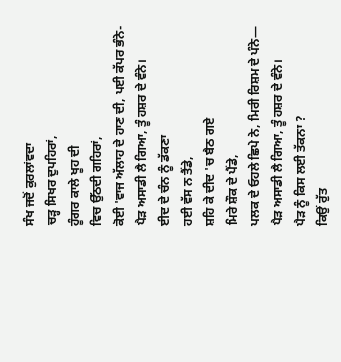ਸੰਖ ਜਦੋਂ ਕੁਰਲਾਂਵਦਾ
ਚੜ੍ਹ ਸਿਖਰ ਦੁਪਹਿਰਾਂ,
ਹੂੰਗਰ ਕਾਲੇ ਖੂਹ ਦੀ
ਵਿਚ ਉੱਠਦੀ ਗਹਿਰਾਂ,
ਕੋਈ 'ਵਾਜ ਅੱਲਾਹ ਦੇ ਹਾਣ ਦੀ, ਪਈ ਕੱਪਰ ਭੰਨੇ-
ਪੈੜ ਅਸਾਡੀ ਲੈ ਗਿਆ, ਤੂੰ ਹਸ਼ਰ ਦੇ ਵੰਨੇ।
ਈਦ ਦੇ ਚੰਨ ਨੂੰ ਡੱਕਣਾ
ਹਈ ਵੱਸ ਨ ਤੈਂਡੇ,
ਸ਼ਹਿ ਕੇ ਦੀਦ 'ਚ ਬੈਠ ਗਏ
ਮਿਰੇ ਸ਼ੌਕ ਦੇ ਪੈਂਡੇ,
ਪਲਕ ਦੇ ਓਹਲੇ ਛਿਪੇ ਨੇ, ਮਿਰੀ ਰਿਸ਼ਮ ਦੇ ਪੰਨੇ—
ਪੈੜ ਅਸਾਡੀ ਲੈ ਗਿਆ, ਤੂੰ ਹਸ਼ਰ ਦੇ ਵੰਨੇ।
ਪੈੜ ਨੂੰ ਕਿਸ ਲਈ ਤੱਕਨਾ ?
ਕਿਉਂ ਰੁੱਤ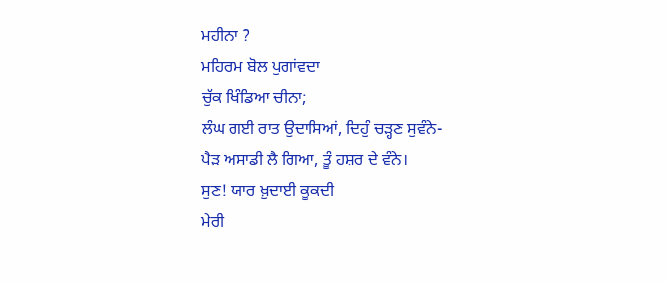ਮਹੀਨਾ ?
ਮਹਿਰਮ ਬੋਲ ਪੁਗਾਂਵਦਾ
ਚੁੱਕ ਖਿੰਡਿਆ ਚੀਨਾ;
ਲੰਘ ਗਈ ਰਾਤ ਉਦਾਸਿਆਂ, ਦਿਹੁੰ ਚੜ੍ਹਣ ਸੁਵੰਨੇ-
ਪੈੜ ਅਸਾਡੀ ਲੈ ਗਿਆ, ਤੂੰ ਹਸ਼ਰ ਦੇ ਵੰਨੇ।
ਸੁਣ! ਯਾਰ ਖ਼ੁਦਾਈ ਕੂਕਦੀ
ਮੇਰੀ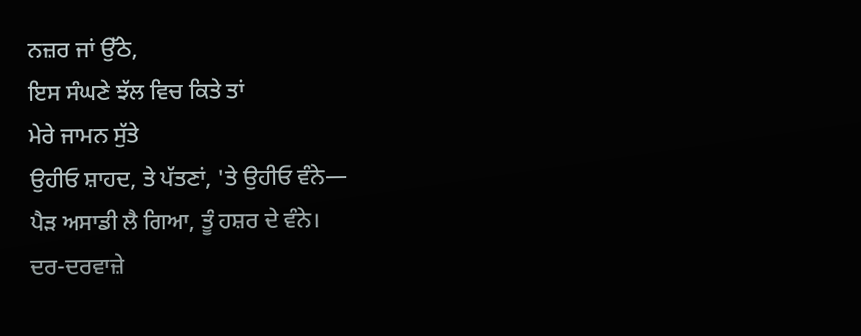ਨਜ਼ਰ ਜਾਂ ਉੱਠੇ,
ਇਸ ਸੰਘਣੇ ਝੱਲ ਵਿਚ ਕਿਤੇ ਤਾਂ
ਮੇਰੇ ਜਾਮਨ ਸੁੱਤੇ
ਉਹੀਓ ਸ਼ਾਹਦ, ਤੇ ਪੱਤਣਾਂ, 'ਤੇ ਉਹੀਓ ਵੰਨੇ—
ਪੈੜ ਅਸਾਡੀ ਲੈ ਗਿਆ, ਤੂੰ ਹਸ਼ਰ ਦੇ ਵੰਨੇ।
ਦਰ-ਦਰਵਾਜ਼ੇ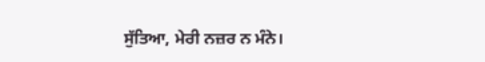ਸੁੱਤਿਆ, ਮੇਰੀ ਨਜ਼ਰ ਨ ਮੰਨੇ।